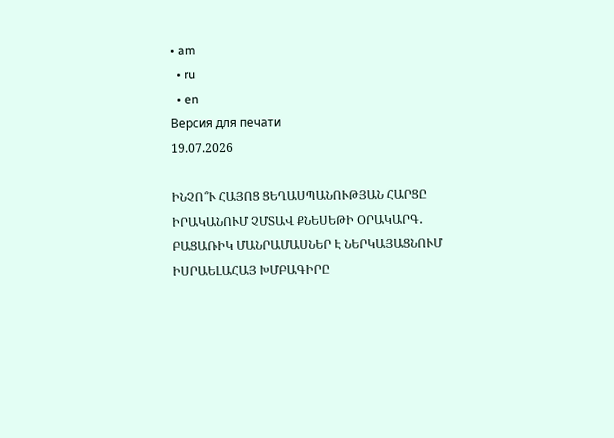• am
  • ru
  • en
Версия для печати
19.07.2026

ԻՆՉՈ՞Ւ ՀԱՅՈՑ ՑԵՂԱՍՊԱՆՈՒԹՅԱՆ ՀԱՐՑԸ ԻՐԱԿԱՆՈՒՄ ՉՄՏԱՎ ՔՆԵՍԵԹԻ ՕՐԱԿԱՐԳ․ ԲԱՑԱՌԻԿ ՄԱՆՐԱՄԱՍՆԵՐ Է ՆԵՐԿԱՅԱՑՆՈՒՄ ԻՍՐԱԵԼԱՀԱՅ ԽՄԲԱԳԻՐԸ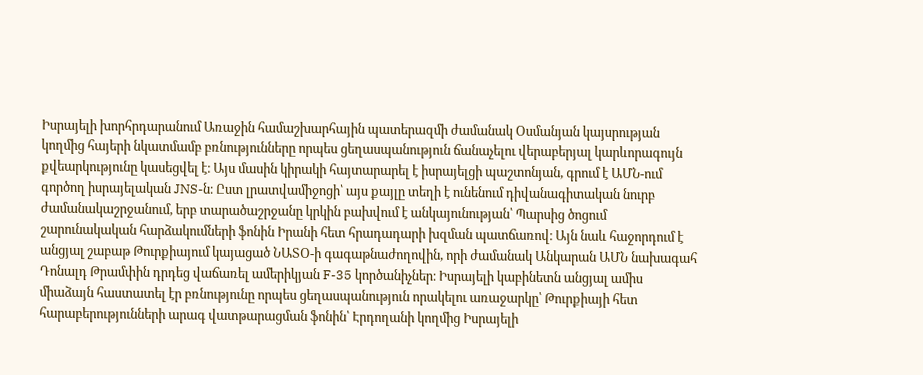Իսրայելի խորհրդարանում Առաջին համաշխարհային պատերազմի ժամանակ Օսմանյան կայսրության կողմից հայերի նկատմամբ բռնությունները որպես ցեղասպանություն ճանաչելու վերաբերյալ կարևորագույն քվեարկությունը կասեցվել է։ Այս մասին կիրակի հայտարարել է իսրայելցի պաշտոնյան, գրում է ԱՄՆ-ում գործող իսրայելական JNS-ն։ Ըստ լրատվամիջոցի՝ այս քայլը տեղի է ունենում դիվանագիտական նուրբ ժամանակաշրջանում, երբ տարածաշրջանը կրկին բախվում է անկայունության՝ Պարսից ծոցում շարունակական հարձակումների ֆոնին Իրանի հետ հրադադարի խզման պատճառով։ Այն նաև հաջորդում է անցյալ շաբաթ Թուրքիայում կայացած ՆԱՏՕ-ի գագաթնաժողովին, որի ժամանակ Անկարան ԱՄՆ նախագահ Դոնալդ Թրամփին դրդեց վաճառել ամերիկյան F-35 կործանիչներ։ Իսրայելի կաբինետն անցյալ ամիս միաձայն հաստատել էր բռնությունը որպես ցեղասպանություն որակելու առաջարկը՝ Թուրքիայի հետ հարաբերությունների արագ վատթարացման ֆոնին՝ Էրդողանի կողմից Իսրայելի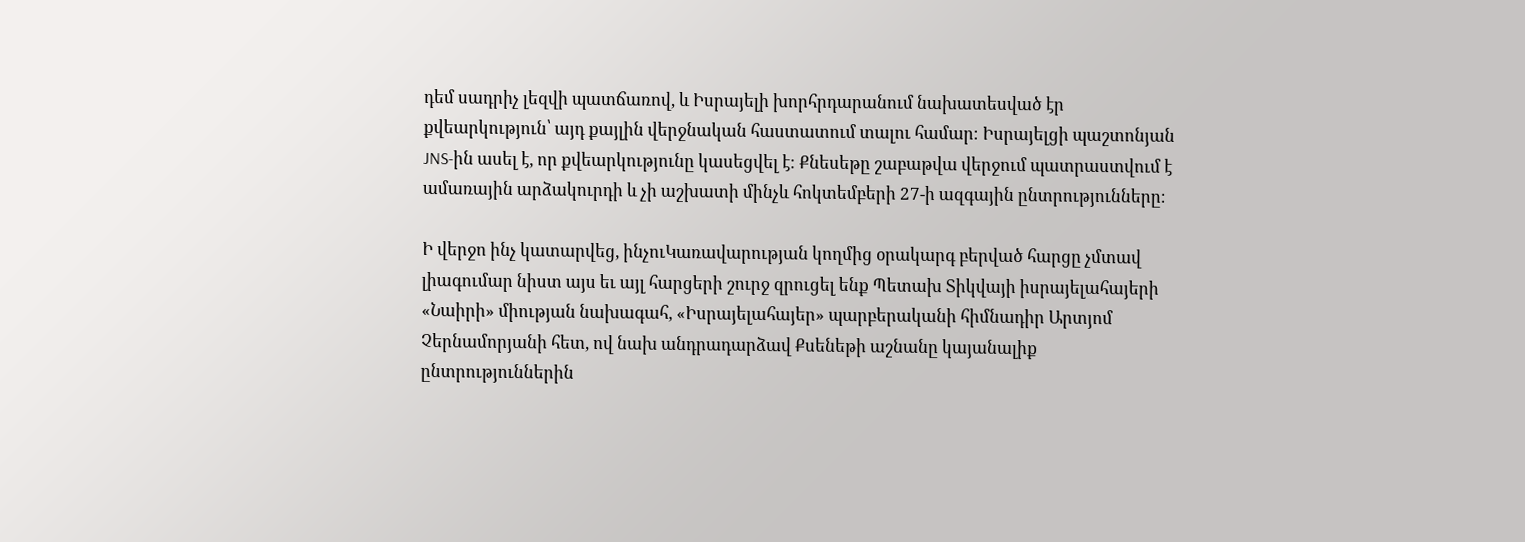դեմ սադրիչ լեզվի պատճառով, և Իսրայելի խորհրդարանում նախատեսված էր քվեարկություն՝ այդ քայլին վերջնական հաստատում տալու համար։ Իսրայելցի պաշտոնյան JNS-ին ասել է, որ քվեարկությունը կասեցվել է։ Քնեսեթը շաբաթվա վերջում պատրաստվում է ամառային արձակուրդի և չի աշխատի մինչև հոկտեմբերի 27-ի ազգային ընտրությունները։

Ի վերջո ինչ կատարվեց, ինչուԿառավարության կողմից օրակարգ բերված հարցը չմտավ լիագումար նիստ այս եւ այլ հարցերի շուրջ զրուցել ենք Պետախ Տիկվայի իսրայելահայերի «Նաիրի» միության նախագահ, «Իսրայելահայեր» պարբերականի հիմնադիր Արտյոմ Չերնամորյանի հետ, ով նախ անդրադարձավ Քսենեթի աշնանը կայանալիք ընտրություններին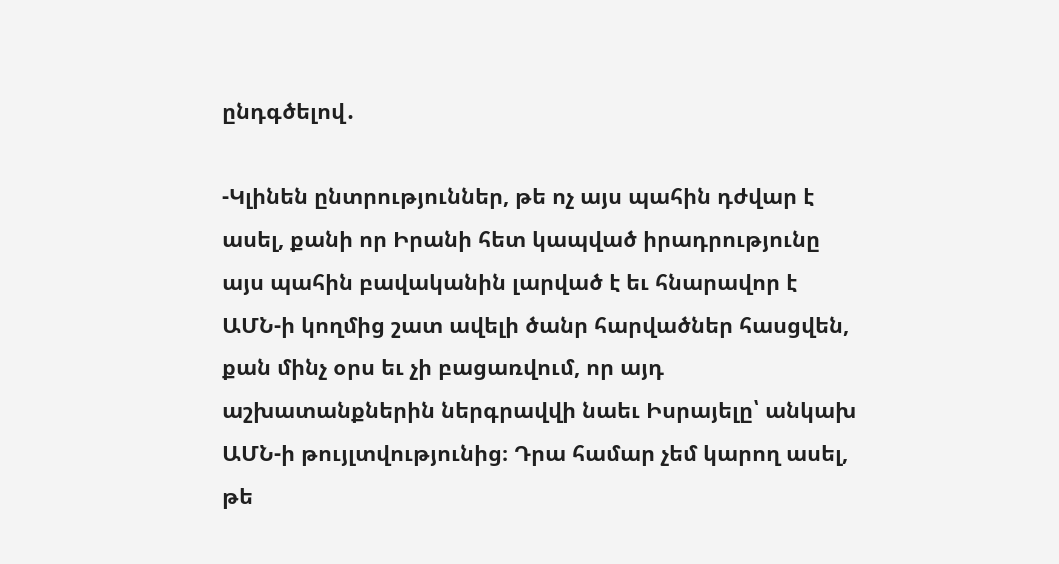ընդգծելով․

-Կլինեն ընտրություններ, թե ոչ այս պահին դժվար է ասել, քանի որ Իրանի հետ կապված իրադրությունը այս պահին բավականին լարված է եւ հնարավոր է ԱՄՆ-ի կողմից շատ ավելի ծանր հարվածներ հասցվեն, քան մինչ օրս եւ չի բացառվում, որ այդ աշխատանքներին ներգրավվի նաեւ Իսրայելը՝ անկախ ԱՄՆ-ի թույլտվությունից։ Դրա համար չեմ կարող ասել, թե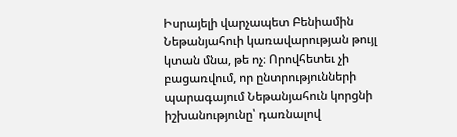Իսրայելի վարչապետ Բենիամին Նեթանյահուի կառավարության թույլ կտան մնա, թե ոչ։ Որովհետեւ չի բացառվում, որ ընտրությունների պարագայում Նեթանյահուն կորցնի իշխանությունը՝ դառնալով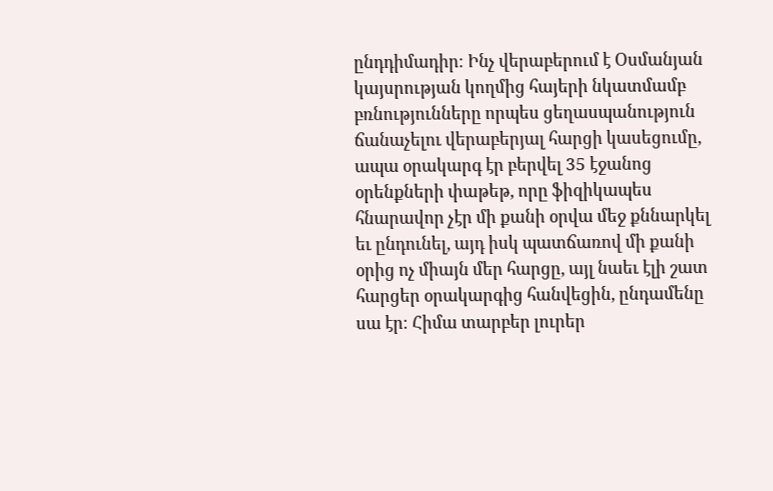ընդդիմադիր։ Ինչ վերաբերում է Օսմանյան կայսրության կողմից հայերի նկատմամբ բռնությունները որպես ցեղասպանություն ճանաչելու վերաբերյալ հարցի կասեցումը, ապա օրակարգ էր բերվել 35 էջանոց օրենքների փաթեթ, որը ֆիզիկապես հնարավոր չէր մի քանի օրվա մեջ քննարկել եւ ընդունել, այդ իսկ պատճառով մի քանի օրից ոչ միայն մեր հարցը, այլ նաեւ էլի շատ հարցեր օրակարգից հանվեցին, ընդամենը սա էր։ Հիմա տարբեր լուրեր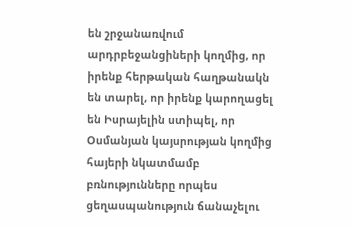են շրջանառվում արդրբեջանցիների կողմից, որ իրենք հերթական հաղթանակն են տարել, որ իրենք կարողացել են Իսրայելին ստիպել, որ Օսմանյան կայսրության կողմից հայերի նկատմամբ բռնությունները որպես ցեղասպանություն ճանաչելու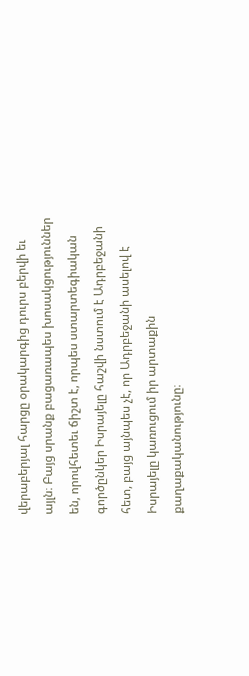վերաբերյալ հարցը օրակարգից դուրս բերվի եւ այլն։ Բայց սրանք բացառապես խոսակցություններ են, որովհետեւ ճիշտ է, որպես ստարտեգիական գործընկեր Իսրայելը հաշվի նստում է Ադրբեջանի հետ, բայց այնպես չէ, որ Ադրբեջանի ասելով է Իսրայելը կառուցում իր արտաքին քաղաքականությունը։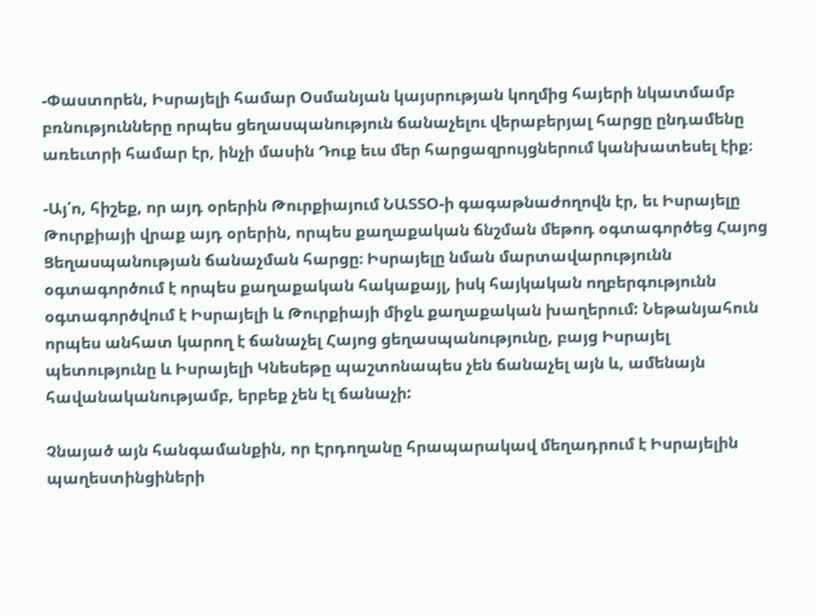-Փաստորեն, Իսրայելի համար Օսմանյան կայսրության կողմից հայերի նկատմամբ բռնությունները որպես ցեղասպանություն ճանաչելու վերաբերյալ հարցը ընդամենը առեւտրի համար էր, ինչի մասին Դուք եւս մեր հարցազրույցներում կանխատեսել էիք։

-Այ՛ո, հիշեք, որ այդ օրերին Թուրքիայում ՆԱՏՏՕ-ի գագաթնաժողովն էր, եւ Իսրայելը Թուրքիայի վրաք այդ օրերին, որպես քաղաքական ճնշման մեթոդ օգտագործեց Հայոց Ցեղասպանության ճանաչման հարցը։ Իսրայելը նման մարտավարությունն օգտագործում է որպես քաղաքական հակաքայլ, իսկ հայկական ողբերգությունն օգտագործվում է Իսրայելի և Թուրքիայի միջև քաղաքական խաղերում: Նեթանյահուն որպես անհատ կարող է ճանաչել Հայոց ցեղասպանությունը, բայց Իսրայել պետությունը և Իսրայելի Կնեսեթը պաշտոնապես չեն ճանաչել այն և, ամենայն հավանականությամբ, երբեք չեն էլ ճանաչի:

Չնայած այն հանգամանքին, որ Էրդողանը հրապարակավ մեղադրում է Իսրայելին պաղեստինցիների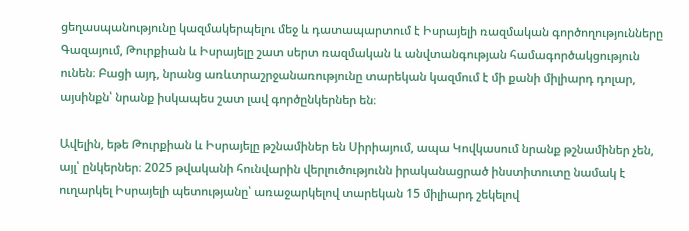ցեղասպանությունը կազմակերպելու մեջ և դատապարտում է Իսրայելի ռազմական գործողությունները Գազայում, Թուրքիան և Իսրայելը շատ սերտ ռազմական և անվտանգության համագործակցություն ունեն։ Բացի այդ, նրանց առևտրաշրջանառությունը տարեկան կազմում է մի քանի միլիարդ դոլար, այսինքն՝ նրանք իսկապես շատ լավ գործընկերներ են։

Ավելին, եթե Թուրքիան և Իսրայելը թշնամիներ են Սիրիայում, ապա Կովկասում նրանք թշնամիներ չեն, այլ՝ ընկերներ։ 2025 թվականի հունվարին վերլուծությունն իրականացրած ինստիտուտը նամակ է ուղարկել Իսրայելի պետությանը՝ առաջարկելով տարեկան 15 միլիարդ շեկելով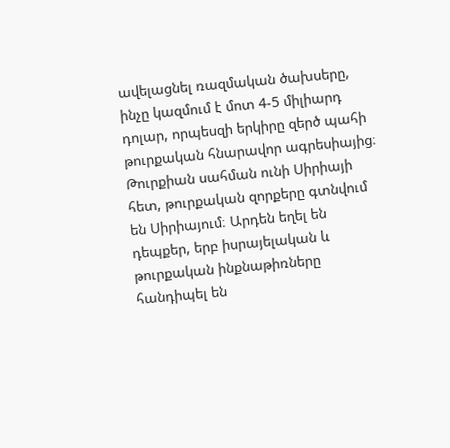ավելացնել ռազմական ծախսերը, ինչը կազմում է մոտ 4-5 միլիարդ դոլար, որպեսզի երկիրը զերծ պահի թուրքական հնարավոր ագրեսիայից։ Թուրքիան սահման ունի Սիրիայի հետ, թուրքական զորքերը գտնվում են Սիրիայում։ Արդեն եղել են դեպքեր, երբ իսրայելական և թուրքական ինքնաթիռները հանդիպել են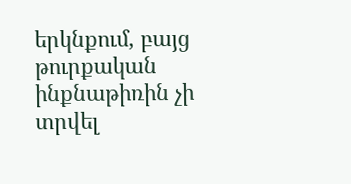երկնքում, բայց թուրքական ինքնաթիռին չի տրվել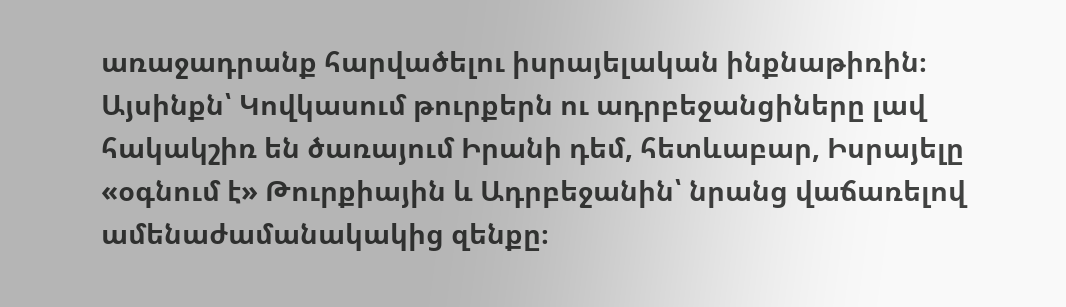առաջադրանք հարվածելու իսրայելական ինքնաթիռին։ Այսինքն՝ Կովկասում թուրքերն ու ադրբեջանցիները լավ հակակշիռ են ծառայում Իրանի դեմ, հետևաբար, Իսրայելը «օգնում է» Թուրքիային և Ադրբեջանին՝ նրանց վաճառելով ամենաժամանակակից զենքը։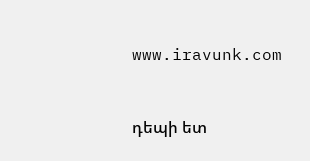www.iravunk.com


դեպի ետ